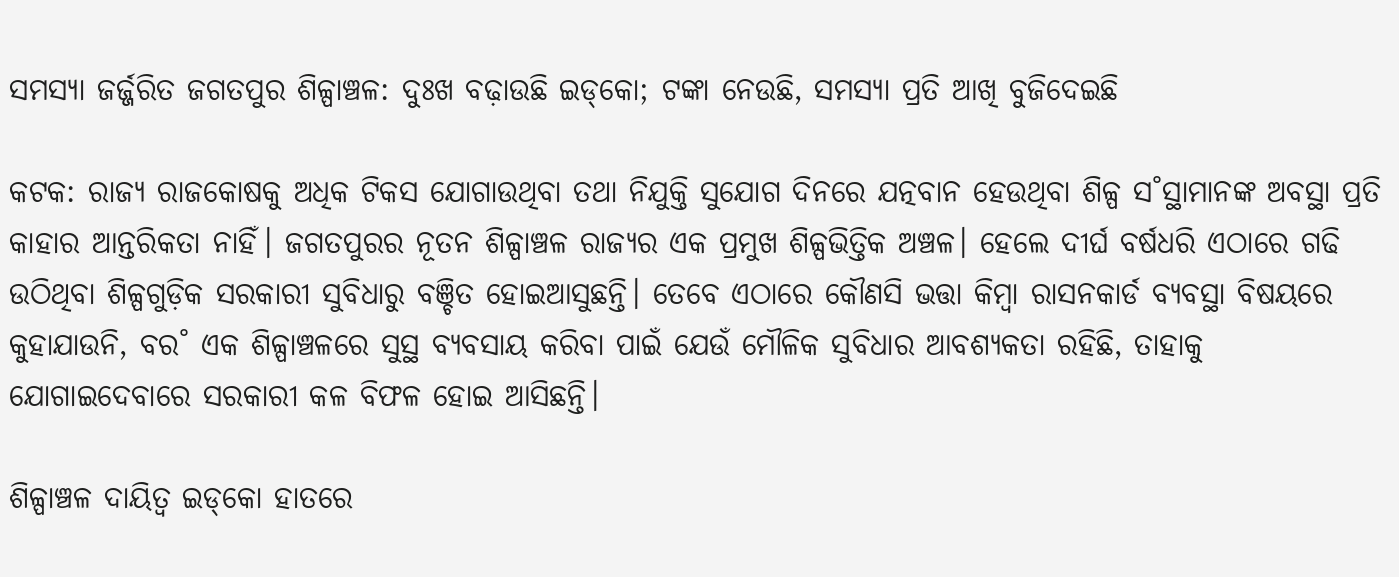ସମସ୍ୟା ଜର୍ଜ୍ଜରିତ ଜଗତପୁର ଶିଳ୍ପାଞ୍ଚଳ: ଦୁଃଖ ବଢ଼ାଉଛି ଇଡ୍‌କୋ; ଟଙ୍କା ନେଉଛି, ସମସ୍ୟା ପ୍ରତି ଆଖି ବୁଜିଦେଇଛି

କଟକ: ରାଜ୍ୟ ରାଜକୋଷକୁ ଅଧିକ ଟିକସ ଯୋଗାଉଥିବା ତଥା ନିଯୁକ୍ତି ସୁଯୋଗ ଦିନରେ ଯତ୍ନବାନ ହେଉଥିବା ଶିଳ୍ପ ସ˚ସ୍ଥାମାନଙ୍କ ଅବସ୍ଥା ପ୍ରତି କାହାର ଆନ୍ତରିକତା ନାହିଁ। ଜଗତପୁରର ନୂତନ ଶିଳ୍ପାଞ୍ଚଳ ରାଜ୍ୟର ଏକ ପ୍ରମୁଖ ଶିଳ୍ପଭିତ୍ତିକ ଅଞ୍ଚଳ। ହେଲେ ଦୀର୍ଘ ବର୍ଷଧରି ଏଠାରେ ଗଢି ଉଠିଥିବା ଶିଳ୍ପଗୁଡ଼ିକ ସରକାରୀ ସୁବିଧାରୁ ବଞ୍ଚିତ ହୋଇଆସୁଛନ୍ତି। ତେବେ ଏଠାରେ କୌଣସି ଭତ୍ତା କିମ୍ବା ରାସନକାର୍ଡ ବ୍ୟବସ୍ଥା ବିଷୟରେ କୁହାଯାଉନି, ବର˚ ଏକ ଶିଳ୍ପାଞ୍ଚଳରେ ସୁସ୍ଥ ବ୍ୟବସାୟ କରିବା ପାଇଁ ଯେଉଁ ମୌଳିକ ସୁବିଧାର ଆବଶ୍ୟକତା ରହିଛି, ତାହାକୁ ଯୋଗାଇଦେବାରେ ସରକାରୀ କଳ ବିଫଳ ହୋଇ ଆସିଛନ୍ତି।

ଶିଳ୍ପାଞ୍ଚଳ ଦାୟିତ୍ବ ଇଡ୍‌କୋ ହାତରେ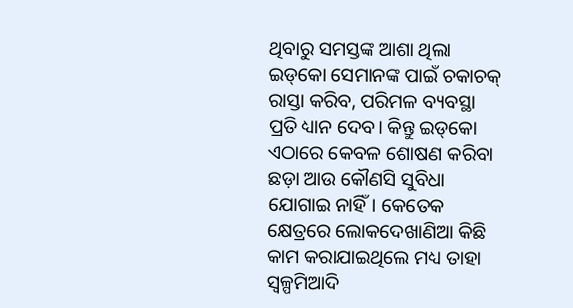ଥିବାରୁ ସମସ୍ତଙ୍କ ଆଶା ଥିଲା ଇଡ୍‌କୋ ସେମାନଙ୍କ ପାଇଁ ଚକାଚକ୍‌ ରାସ୍ତା କରିବ, ପରିମଳ ବ୍ୟବସ୍ଥା ପ୍ରତି ଧ୍ୟାନ ଦେବ। କିନ୍ତୁ ଇଡ୍‌କୋ ଏଠାରେ କେବଳ ଶୋଷଣ କରିବା ଛଡ଼ା ଆଉ କୌଣସି ସୁବିଧା ଯୋଗାଇ ନାହିଁ। କେତେକ କ୍ଷେତ୍ରରେ ଲୋକଦେଖାଣିଆ କିଛି କାମ କରାଯାଇଥିଲେ ମଧ୍ୟ ତାହା ସ୍ବଳ୍ପମିଆଦି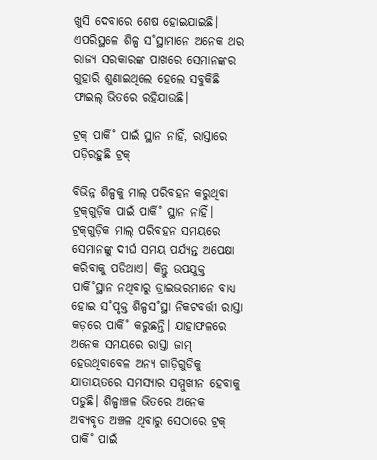ଖୁସି ଦେବାରେ ଶେଷ ହୋଇଯାଇଛି। ଏପରିସ୍ଥଳେ ଶିଳ୍ପ ସ˚ସ୍ଥାମାନେ ଅନେକ ଥର ରାଜ୍ୟ ସରକାରଙ୍କ ପାଖରେ ସେମାନଙ୍କର ଗୁହାରି ଶୁଣାଇଥିଲେ ହେଲେ ସବୁକିଛି ଫାଇଲ୍‌ ଭିତରେ ରହିଯାଉଛି।

ଟ୍ରକ୍‌ ପାର୍କି˚ ପାଇଁ ସ୍ଥାନ ନାହିଁ, ରାସ୍ତାରେ ପଡ଼ିରହୁଛି ଟ୍ରକ୍‌

ବିଭିନ୍ନ ଶିଳ୍ପକୁ ମାଲ୍‌ ପରିବହନ କରୁଥିବା ଟ୍ରକ୍‌ଗୁଡ଼ିକ ପାଇଁ ପାର୍କି˚ ସ୍ଥାନ ନାହିଁ। ଟ୍ରକ୍‌ଗୁଡ଼ିକ ମାଲ୍‌ ପରିବହନ ସମୟରେ ସେମାନଙ୍କୁ ଦୀର୍ଘ ସମୟ ପର୍ଯ୍ୟନ୍ତ ଅପେକ୍ଷା କରିବାକୁ ପଡିଥାଏ। କିନ୍ତୁ ଉପଯୁକ୍ତ ପାର୍କି˚ସ୍ଥାନ ନଥିବାରୁ ଡ୍ରାଇଭରମାନେ ବାଧ୍ୟ ହୋଇ ସ˚ପୃକ୍ତ ଶିଳ୍ପସ˚ସ୍ଥା ନିକଟବର୍ତ୍ତୀ ରାସ୍ତା କଡ଼ରେ ପାର୍କି˚ କରୁଛନ୍ତି। ଯାହାଫଳରେ ଅନେକ ସମୟରେ ରାସ୍ତା ଜାମ୍‌ ହେଉଥିବାବେଳ ଅନ୍ୟ ଗାଡ଼ିଗୁଡିକୁ ଯାତାୟତରେ ସମସ୍ୟାର ସମ୍ମୁଖୀନ ହେବାକୁ ପଡୁଛି। ଶିଳ୍ପାଞ୍ଚଳ ଭିତରେ ଅନେକ ଅବ୍ୟବୃତ ଅଞ୍ଚଳ ଥିବାରୁ ସେଠାରେ ଟ୍ରକ୍‌ ପାର୍କି˚ ପାଇଁ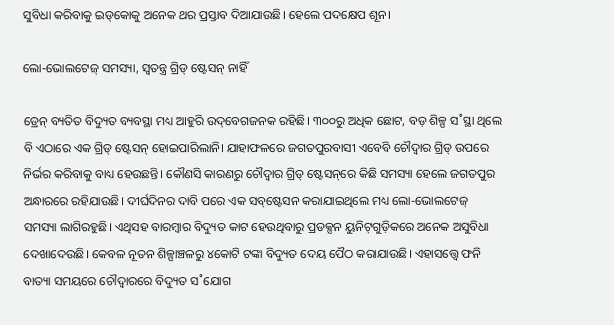ସୁବିଧା କରିବାକୁ ଇଡ୍‌କୋକୁ ଅନେକ ଥର ପ୍ରସ୍ତାବ ଦିଆଯାଉଛି। ହେଲେ ପଦକ୍ଷେପ ଶୂନ।

ଲୋ-ଭୋଲଟେଜ୍‌ ସମସ୍ୟା, ସ୍ବତନ୍ତ୍ର ଗ୍ରିଡ୍‌ ଷ୍ଟେସନ୍‌ ନାହିଁ

ଡ୍ରେନ୍‌ ବ୍ୟତିତ ବିଦ୍ୟୁତ ବ୍ୟବସ୍ଥା ମଧ୍ୟ ଆହୁରି ଉଦ୍‌ବେଗଜନକ ରହିଛି। ୩୦୦ରୁ ଅଧିକ ଛୋଟ, ବଡ଼ ଶିଳ୍ପ ସ˚ସ୍ଥା ଥିଲେ ବି ଏଠାରେ ଏକ ଗ୍ରିଡ୍‌ ଷ୍ଟେସନ୍‌ ହୋଇପାରିଲାନି। ଯାହାଫଳରେ ଜଗତପୁରବାସୀ ଏବେବି ଚୌଦ୍ବାର ଗ୍ରିଡ୍‌ ଉପରେ ନିର୍ଭର କରିବାକୁ ବାଧ୍ୟ ହେଉଛନ୍ତି। କୌଣସି କାରଣରୁ ଚୌଦ୍ବାର ଗ୍ରିଡ୍‌ ଷ୍ଟେସନ୍‌ରେ କିଛି ସମସ୍ୟା ହେଲେ ଜଗତପୁର ଅନ୍ଧାରରେ ରହିଯାଉଛି। ଦୀର୍ଘଦିନର ଦାବି ପରେ ଏକ ସବ୍‌ଷ୍ଟେସନ କରାଯାଇଥିଲେ ମଧ୍ୟ ଲୋ-ଭୋଲଟେଜ୍‌ ସମସ୍ୟା ଲାଗିରହୁଛି। ଏଥିସହ ବାରମ୍ବାର ବିଦ୍ୟୁତ କାଟ ହେଉଥିବାରୁ ପ୍ରଡକ୍ସନ ୟୁନିଟ୍‌ଗୁଡ଼ିକରେ ଅନେକ ଅସୁବିଧା ଦେଖାଦେଉଛି। କେବଳ ନୂତନ ଶିଳ୍ପାଞ୍ଚଳରୁ ୪କୋଟି ଟଙ୍କା ବିଦ୍ୟୁତ ଦେୟ ପୈଠ କରାଯାଉଛି। ଏହାସତ୍ତ୍ବେ ଫନି ବାତ୍ୟା ସମୟରେ ଚୌଦ୍ବାରରେ ବିଦ୍ୟୁତ ସ˚ଯୋଗ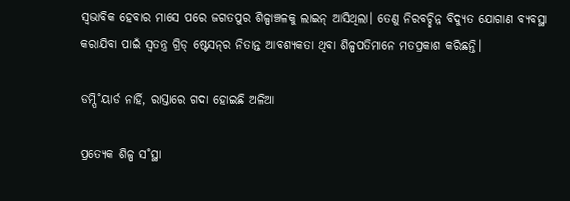ସ୍ବଭାବିକ ହେବାର ମାସେ ପରେ ଜଗତପୁର ଶିଳ୍ପାଞ୍ଚଳକୁ ଲାଇନ୍‌ ଆସିଥିଲା। ତେଣୁ ନିରବଚ୍ଛିନ୍ନ ବିଦ୍ୟୁତ ଯୋଗାଣ ବ୍ୟବସ୍ଥା କରାଯିବା ପାଇଁ ସ୍ବତନ୍ତ୍ର ଗ୍ରିଡ୍‌ ଷ୍ଟେସନ୍‌ର ନିତାନ୍ତ ଆବଶ୍ୟକତା ଥିବା ଶିଳ୍ପପତିମାନେ ମତପ୍ରକାଶ କରିଛନ୍ତି।

ଡମ୍ପି˚ୟାର୍ଡ ନାର୍ହି, ରାସ୍ତାରେ ଗଦା ହୋଇଛି ଅଳିଆ

ପ୍ରତ୍ୟେକ ଶିଳ୍ପ ସ˚ସ୍ଥା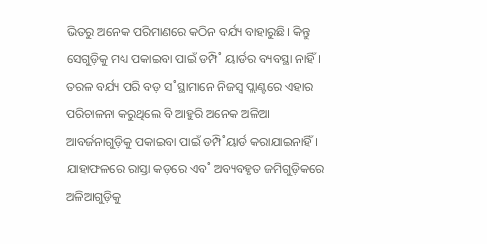ଭିତରୁ ଅନେକ ପରିମାଣରେ କଠିନ ବର୍ଯ୍ୟ ବାହାରୁଛି। କିନ୍ତୁ ସେଗୁଡ଼ିକୁ ମଧ୍ୟ ପକାଇବା ପାଇଁ ଡମ୍ପି˚ ୟାର୍ଡର ବ୍ୟବସ୍ଥା ନାହିଁ। ତରଳ ବର୍ଯ୍ୟ ପରି ବଡ଼ ସ˚ସ୍ଥାମାନେ ନିଜସ୍ବ ପ୍ଲାଣ୍ଟରେ ଏହାର ପରିଚାଳନା କରୁଥିଲେ ବି ଆହୁରି ଅନେକ ଅଳିଆ ଆବର୍ଜନାଗୁଡ଼ିକୁ ପକାଇବା ପାଇଁ ଡମ୍ପି˚ୟାର୍ଡ କରାଯାଇନାହିଁ। ଯାହାଫଳରେ ରାସ୍ତା କଡ଼ରେ ଏବ˚ ଅବ୍ୟବହୃତ ଜମିଗୁଡ଼ିକରେ ଅଳିଆଗୁଡ଼ିକୁ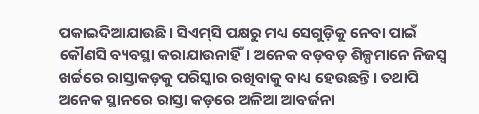ପକାଇଦିଆଯାଉଛି। ସିଏମ୍‌ସି ପକ୍ଷରୁ ମଧ୍ୟ ସେଗୁଡ଼ିକୁ ନେବା ପାଇଁ କୌଣସି ବ୍ୟବସ୍ଥା କରାଯାଉନାହିଁ। ଅନେକ ବଡ଼ବଡ଼ ଶିଳ୍ପମାନେ ନିଜସ୍ବ ଖର୍ଚ୍ଚରେ ରାସ୍ତାକଡ଼କୁ ପରିସ୍କାର ରଖିବାକୁ ବାଧ୍ୟ ହେଉଛନ୍ତି। ତଥାପି ଅନେକ ସ୍ଥାନରେ ରାସ୍ତା କଡ଼ରେ ଅଳିଆ ଆବର୍ଜନା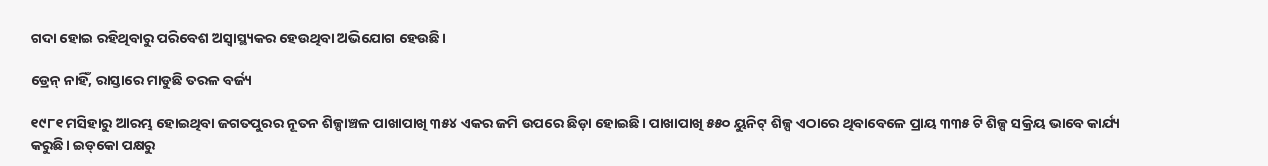ଗଦା ହୋଇ ରହିଥିବାରୁ ପରିବେଶ ଅସ୍ବାସ୍ଥ୍ୟକର ହେଉଥିବା ଅଭିଯୋଗ ହେଉଛି।

ଡ୍ରେନ୍‌ ନାହିଁ, ରାସ୍ତାରେ ମାଡୁଛି ତରଳ ବର୍ଜ୍ୟ

୧୯୮୧ ମସିହାରୁ ଆରମ୍ଭ ହୋଇଥିବା ଜଗତପୁରର ନୂତନ ଶିଳ୍ପାଞ୍ଚଳ ପାଖାପାଖି ୩୫୪ ଏକର ଜମି ଉପରେ ଛିଡ଼ା ହୋଇଛି। ପାଖାପାଖି ୫୫୦ ୟୁନିଟ୍‌ ଶିଳ୍ପ ଏଠାରେ ଥିବାବେଳେ ପ୍ରାୟ ୩୩୫ ଟି ଶିଳ୍ପ ସକ୍ରିୟ ଭାବେ କାର୍ଯ୍ୟ କରୁଛି। ଇଡ୍‌କୋ ପକ୍ଷରୁ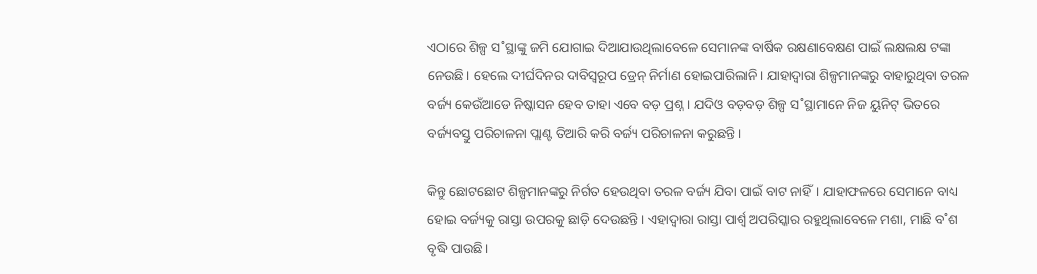ଏଠାରେ ଶିଳ୍ପ ସ˚ସ୍ଥାଙ୍କୁ ଜମି ଯୋଗାଇ ଦିଆଯାଉଥିଲାବେଳେ ସେମାନଙ୍କ ବାର୍ଷିକ ରକ୍ଷଣାବେକ୍ଷଣ ପାଇଁ ଲକ୍ଷଲକ୍ଷ ଟଙ୍କା ନେଉଛି। ହେଲେ ଦୀର୍ଘଦିନର ଦାବିସ୍ବରୂପ ଡ୍ରେନ୍‌ ନିର୍ମାଣ ହୋଇପାରିଲାନି। ଯାହାଦ୍ବାରା ଶିଳ୍ପମାନଙ୍କରୁ ବାହାରୁଥିବା ତରଳ ବର୍ଜ୍ୟ କେଉଁଆଡେ ନିଷ୍କାସନ ହେବ ତାହା ଏବେ ବଡ଼ ପ୍ରଶ୍ନ। ଯଦିଓ ବଡ଼ବଡ଼ ଶିଳ୍ପ ସ˚ସ୍ଥାମାନେ ନିଜ ୟୁନିଟ୍‌ ଭିତରେ ବର୍ଜ୍ୟବସ୍ତୁ ପରିଚାଳନା ପ୍ଲାଣ୍ଟ ତିଆରି କରି ବର୍ଜ୍ୟ ପରିଚାଳନା କରୁଛନ୍ତି।

କିନ୍ତୁ ଛୋଟଛୋଟ ଶିଳ୍ପମାନଙ୍କରୁ ନିର୍ଗତ ହେଉଥିବା ତରଳ ବର୍ଜ୍ୟ ଯିବା ପାଇଁ ବାଟ ନାହିଁ। ଯାହାଫଳରେ ସେମାନେ ବାଧ୍ୟ ହୋଇ ବର୍ଜ୍ୟକୁ ରାସ୍ତା ଉପରକୁ ଛାଡ଼ି ଦେଉଛନ୍ତି। ଏହାଦ୍ବାରା ରାସ୍ତା ପାର୍ଶ୍ବ ଅପରିସ୍କାର ରହୁଥିଲାବେଳେ ମଶା, ମାଛି ବ˚ଶ ବୃଦ୍ଧି ପାଉଛି।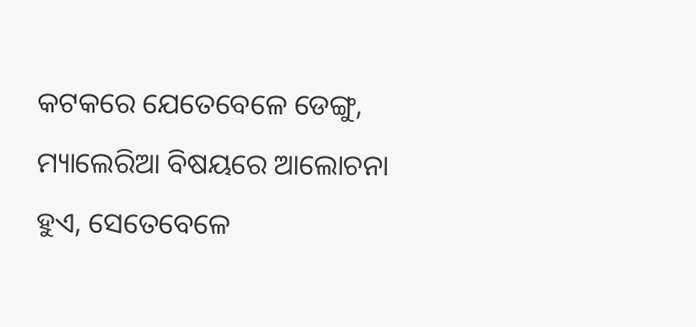କଟକରେ ଯେତେବେଳେ ଡେଙ୍ଗୁ, ମ୍ୟାଲେରିଆ ବିଷୟରେ ଆଲୋଚନା ହୁଏ, ସେତେବେଳେ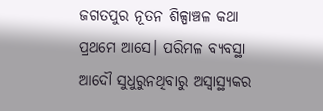ଜଗତପୁର ନୂତନ ଶିଳ୍ପାଞ୍ଚଳ କଥା ପ୍ରଥମେ ଆସେ। ପରିମଳ ବ୍ୟବସ୍ଥା ଆଦୌ ସୁଧୁରୁନଥିବାରୁ ଅସ୍ବାସ୍ଥ୍ୟକର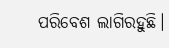ପରିବେଶ ଲାଗିରହୁଛି।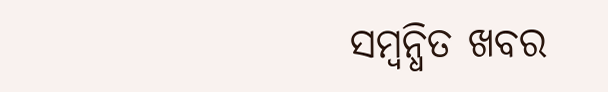ସମ୍ବନ୍ଧିତ ଖବର